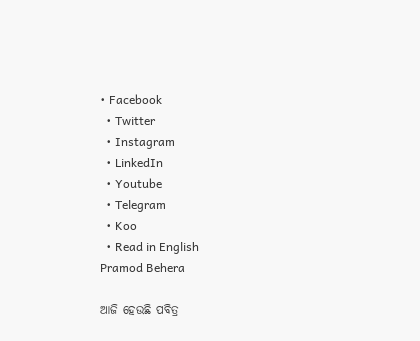• Facebook
  • Twitter
  • Instagram
  • LinkedIn
  • Youtube
  • Telegram
  • Koo
  • Read in English
Pramod Behera

ଆଜି ହେଉଛି ପବିତ୍ର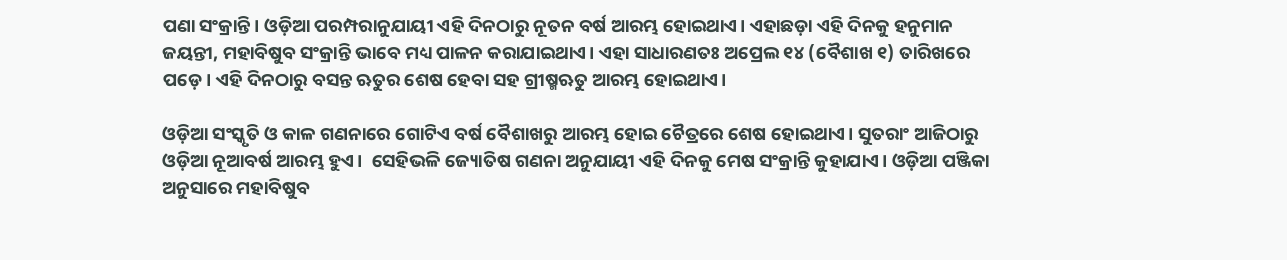ପଣା ସଂକ୍ରାନ୍ତି। ଓଡ଼ିଆ ପରମ୍ପରାନୁଯାୟୀ ଏହି ଦିନଠାରୁ ନୂତନ ବର୍ଷ ଆରମ୍ଭ ହୋଇଥାଏ। ଏହାଛଡ଼ା ଏହି ଦିନକୁ ହନୁମାନ ଜୟନ୍ତୀ, ମହାବିଷୁବ ସଂକ୍ରାନ୍ତି ଭାବେ ମଧ୍ୟ ପାଳନ କରାଯାଇଥାଏ। ଏହା ସାଧାରଣତଃ ଅପ୍ରେଲ ୧୪ (ବୈଶାଖ ୧) ତାରିଖରେ ପଡ଼େ। ଏହି ଦିନଠାରୁ ବସନ୍ତ ଋତୁର ଶେଷ ହେବା ସହ ଗ୍ରୀଷ୍ମଋତୁ ଆରମ୍ଭ ହୋଇଥାଏ।

ଓଡ଼ିଆ ସଂସ୍କୃତି ଓ କାଳ ଗଣନାରେ ଗୋଟିଏ ବର୍ଷ ବୈଶାଖରୁ ଆରମ୍ଭ ହୋଇ ଚୈତ୍ରରେ ଶେଷ ହୋଇଥାଏ। ସୁତରାଂ ଆଜିଠାରୁ ଓଡ଼ିଆ ନୂଆବର୍ଷ ଆରମ୍ଭ ହୁଏ।  ସେହିଭଳି ଜ୍ୟୋତିଷ ଗଣନା ଅନୁଯାୟୀ ଏହି ଦିନକୁ ମେଷ ସଂକ୍ରାନ୍ତି କୁହାଯାଏ। ଓଡ଼ିଆ ପଞ୍ଜିକା ଅନୁସାରେ ମହାବିଷୁବ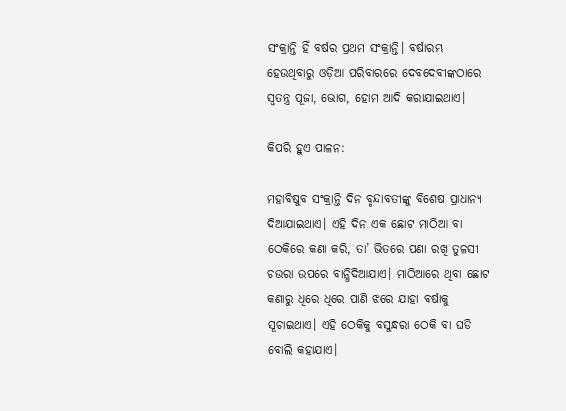ସଂକ୍ରାନ୍ତି ହିଁ ବର୍ଷର ପ୍ରଥମ ସଂକ୍ରାନ୍ତି। ବର୍ଷାରମ୍ଭ ହେଉଥିବାରୁ ଓଡ଼ିଆ ପରିବାରରେ ଦେବଦେବୀଙ୍କଠାରେ ସ୍ୱତନ୍ତ୍ର ପୂଜା, ଭୋଗ, ହୋମ ଆଦି କରାଯାଇଥାଏ।

କିପରି ହୁଏ ପାଳନ:

ମହାବିଷୁବ ସଂକ୍ରାନ୍ତି ଦିନ ବୃନ୍ଦାବତୀଙ୍କୁ ବିଶେଷ ପ୍ରାଧାନ୍ୟ ଦିଆଯାଇଥାଏ। ଏହି ଦିନ ଏକ ଛୋଟ ମାଠିଆ ବା ଠେକିରେ କଣା କରି, ତା’ ଭିତରେ ପଣା ରଖି ତୁଳସୀ ଚଉରା ଉପରେ ବାନ୍ଧିଦିଆଯାଏ। ମାଠିଆରେ ଥିବା ଛୋଟ କଣାରୁ ଧିରେ ଧିରେ ପାଣି ଝରେ ଯାହା ବର୍ଷାକୁ ସୂଚାଇଥାଏ। ଏହି ଠେକିକୁ ବସୁନ୍ଧରା ଠେକି ବା ଘଡି ବୋଲି କହାଯାଏ।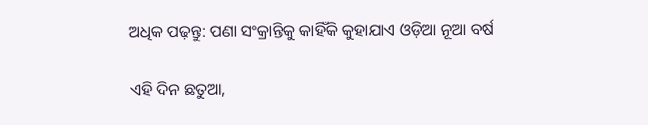ଅଧିକ ପଢ଼ନ୍ତୁ: ପଣା ସଂକ୍ରାନ୍ତିକୁ କାହିଁକି କୁହାଯାଏ ଓଡ଼ିଆ ନୂଆ ବର୍ଷ

ଏହି ଦିନ ଛତୁଆ,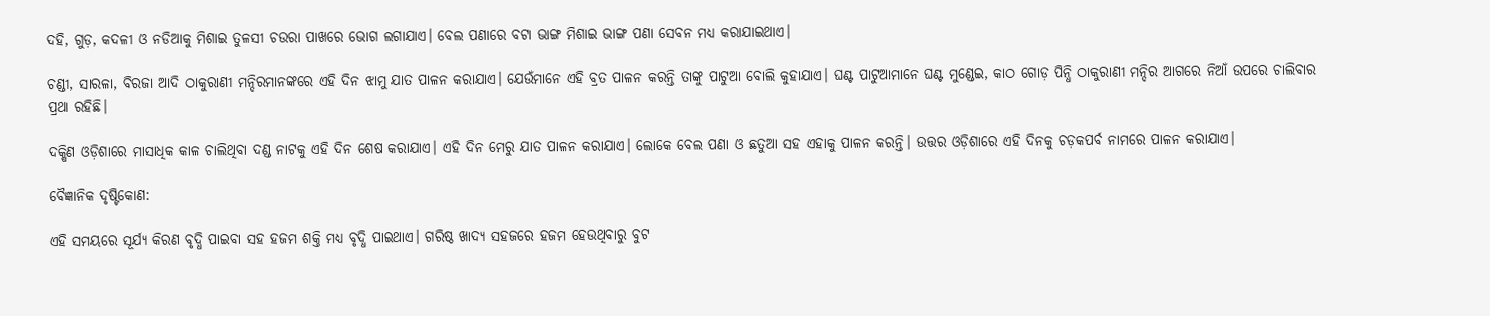ଦହି, ଗୁଡ଼, କଦଳୀ ଓ ନଡିଆକୁ ମିଶାଇ ତୁଳସୀ ଚଉରା ପାଖରେ ଭୋଗ ଲଗାଯାଏ। ବେଲ ପଣାରେ ବଟା ଭାଙ୍ଗ ମିଶାଇ ଭାଙ୍ଗ ପଣା ସେବନ ମଧ୍ୟ କରାଯାଇଥାଏ।

ଚଣ୍ଡୀ, ସାରଳା, ବିରଜା ଆଦି ଠାକୁରାଣୀ ମନ୍ଦିରମାନଙ୍କରେ ଏହି ଦିନ ଝାମୁ ଯାତ ପାଳନ କରାଯାଏ। ଯେଉଁମାନେ ଏହି ବ୍ରତ ପାଳନ କରନ୍ତି ତାଙ୍କୁ ପାଟୁଆ ବୋଲି କୁହାଯାଏ। ଘଣ୍ଟ ପାଟୁଆମାନେ ଘଣ୍ଟ ମୁଣ୍ଡେଇ, କାଠ ଗୋଡ଼ ପିନ୍ଧି ଠାକୁରାଣୀ ମନ୍ଦିର ଆଗରେ ନିଆଁ ଉପରେ ଚାଲିବାର ପ୍ରଥା ରହିଛି।

ଦକ୍ଷିଣ ଓଡ଼ିଶାରେ ମାସାଧିକ କାଳ ଚାଲିଥିବା ଦଣ୍ଡ ନାଟକୁ ଏହି ଦିନ ଶେଷ କରାଯାଏ। ଏହି ଦିନ ମେରୁ ଯାତ ପାଳନ କରାଯାଏ। ଲୋକେ ବେଲ ପଣା ଓ ଛତୁଆ ସହ ଏହାକୁ ପାଳନ କରନ୍ତି। ଉତ୍ତର ଓଡ଼ିଶାରେ ଏହି ଦିନକୁ ଚଡ଼କପର୍ବ ନାମରେ ପାଳନ କରାଯାଏ।

ବୈଜ୍ଞାନିକ ଦୃଷ୍ଟିକୋଣ:

ଏହି ସମୟରେ ସୂର୍ଯ୍ୟ କିରଣ ବୃଦ୍ଧି ପାଇବା ସହ ହଜମ ଶକ୍ତି ମଧ୍ୟ ବୃଦ୍ଧି ପାଇଥାଏ। ଗରିଷ୍ଠ ଖାଦ୍ୟ ସହଜରେ ହଜମ ହେଉଥିବାରୁ ବୁଟ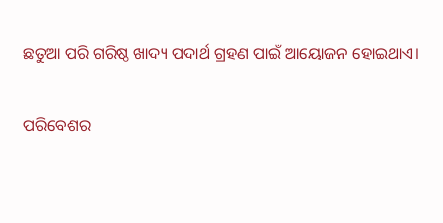ଛତୁଆ ପରି ଗରିଷ୍ଠ ଖାଦ୍ୟ ପଦାର୍ଥ ଗ୍ରହଣ ପାଇଁ ଆୟୋଜନ ହୋଇଥାଏ।

ପରିବେଶର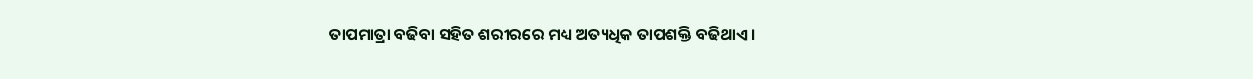ତାପମାତ୍ରା ବଢିବା ସହିତ ଶରୀରରେ ମଧ୍ୟ ଅତ୍ୟଧିକ ତାପଶକ୍ତି ବଢିଥାଏ।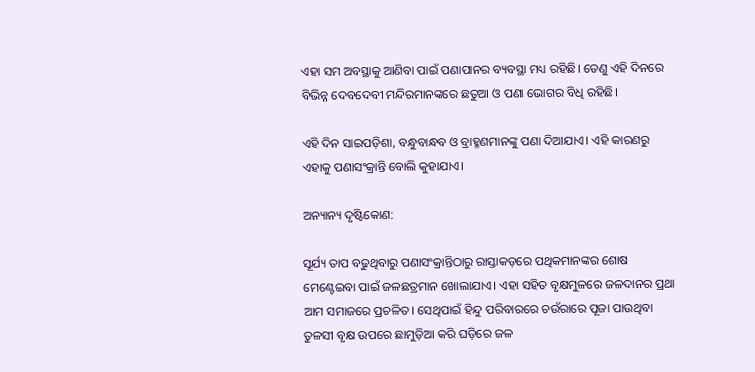ଏହା ସମ ଅବସ୍ଥାକୁ ଆଣିବା ପାଇଁ ପଣାପାନର ବ୍ୟବସ୍ଥା ମଧ୍ୟ ରହିଛି। ତେଣୁ ଏହି ଦିନରେ ବିଭିନ୍ନ ଦେବଦେବୀ ମନ୍ଦିରମାନଙ୍କରେ ଛତୁଆ ଓ ପଣା ଭୋଗର ବିଧି ରହିଛି।

ଏହି ଦିନ ସାଇପଡ଼ିଶା, ବନ୍ଧୁବାନ୍ଧବ ଓ ବ୍ରାହ୍ମଣମାନଙ୍କୁ ପଣା ଦିଆଯାଏ। ଏହି କାରଣରୁ ଏହାକୁ ପଣାସଂକ୍ରାନ୍ତି ବୋଲି କୁହାଯାଏ।

ଅନ୍ୟାନ୍ୟ ଦୃଷ୍ଟିକୋଣ:

ସୂର୍ଯ୍ୟ ତାପ ବଢୁଥିବାରୁ ପଣାସଂକ୍ରାନ୍ତିଠାରୁ ରାସ୍ତାକଡ଼ରେ ପଥିକମାନଙ୍କର ଶୋଷ ମେଣ୍ଟେଇବା ପାଇଁ ଜଳଛତ୍ରମାନ ଖୋଲାଯାଏ। ଏହା ସହିତ ବୃକ୍ଷମୁଳରେ ଜଳଦାନର ପ୍ରଥା ଆମ ସମାଜରେ ପ୍ରଚଳିତ। ସେଥିପାଇଁ ହିନ୍ଦୁ ପରିବାରରେ ଚଉଁରାରେ ପୂଜା ପାଉଥିବା ତୁଳସୀ ବୃକ୍ଷ ଉପରେ ଛାମୁଡ଼ିଆ କରି ଘଡ଼ିରେ ଜଳ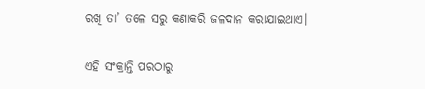ରଖି ତା’ ତଳେ ସରୁ କଣାକରି ଜଳଦାନ କରାଯାଇଥାଏ।

ଏହି ସଂକ୍ରାନ୍ତି ପରଠାରୁ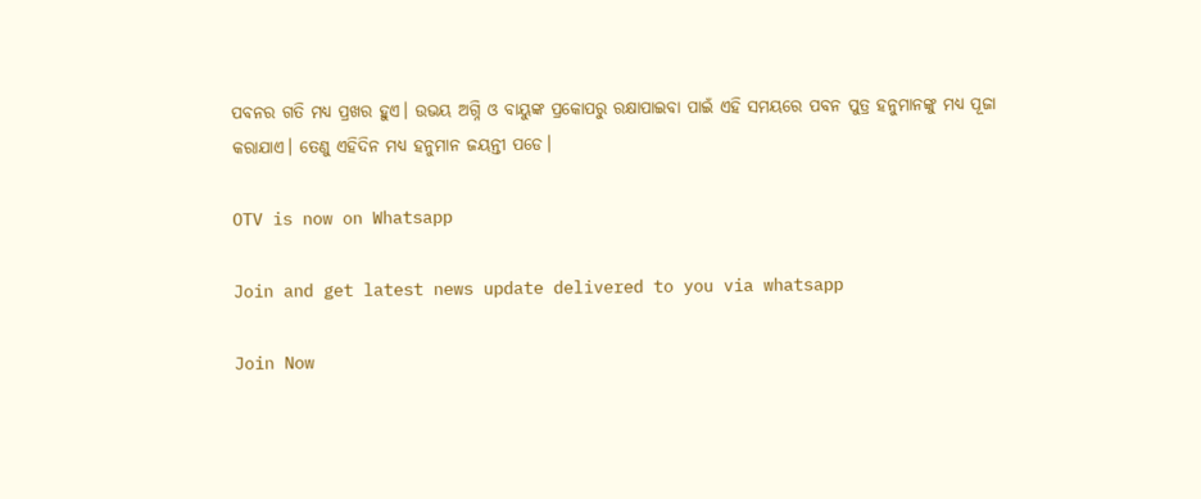ପବନର ଗତି ମଧ୍ୟ ପ୍ରଖର ହୁଏ। ଉଭୟ ଅଗ୍ନି ଓ ବାୟୁଙ୍କ ପ୍ରକୋପରୁ ରକ୍ଷାପାଇବା ପାଇଁ ଏହି ସମୟରେ ପବନ ପୁତ୍ର ହନୁମାନଙ୍କୁ ମଧ୍ୟ ପୂଜା କରାଯାଏ। ତେଣୁ ଏହିଦିନ ମଧ୍ୟ ହନୁମାନ ଜୟନ୍ତୀ ପଡେ।

OTV is now on Whatsapp

Join and get latest news update delivered to you via whatsapp

Join Now